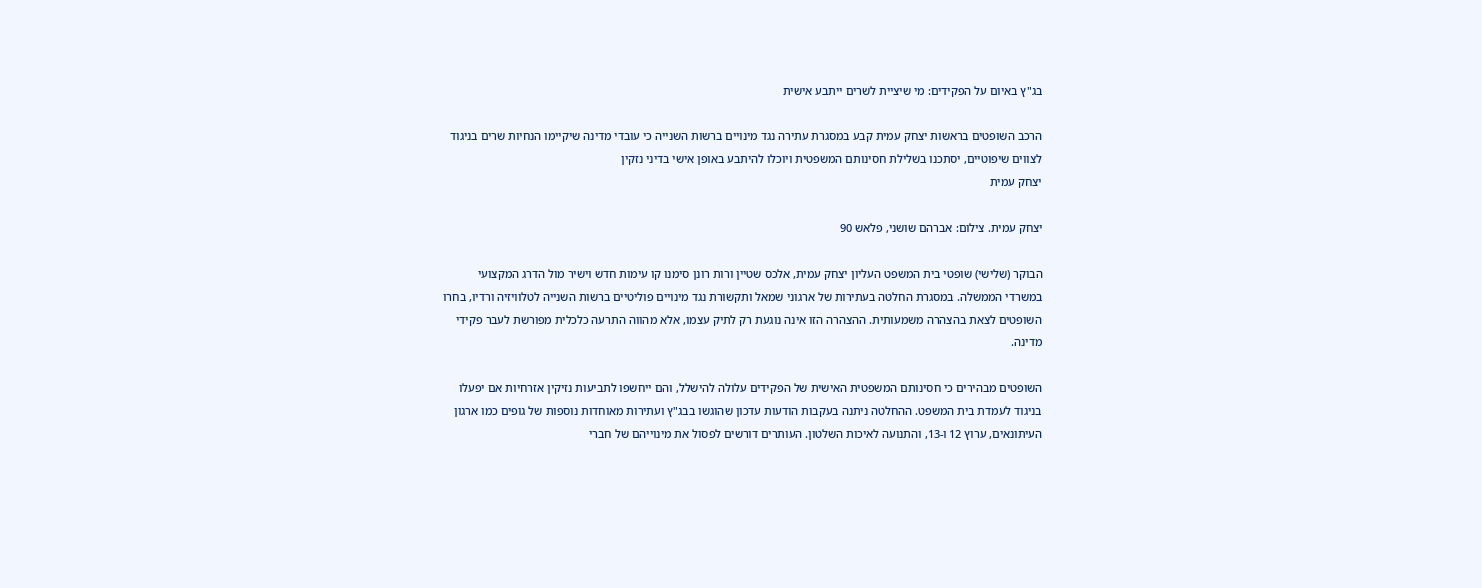בג"ץ באיום על הפקידים: מי שיציית לשרים ייתבע אישית

הרכב השופטים בראשות יצחק עמית קבע במסגרת עתירה נגד מינויים ברשות השנייה כי עובדי מדינה שיקיימו הנחיות שרים בניגוד לצווים שיפוטיים, יסתכנו בשלילת חסינותם המשפטית ויוכלו להיתבע באופן אישי בדיני נזקין
יצחק עמית

יצחק עמית. צילום: אברהם שושני, פלאש 90

הבוקר (שלישי) שופטי בית המשפט העליון יצחק עמית, אלכס שטיין ורות רונן סימנו קו עימות חדש וישיר מול הדרג המקצועי במשרדי הממשלה. במסגרת החלטה בעתירות של ארגוני שמאל ותקשורת נגד מינויים פוליטיים ברשות השנייה לטלוויזיה ורדיו, בחרו השופטים לצאת בהצהרה משמעותית. ההצהרה הזו אינה נוגעת רק לתיק עצמו, אלא מהווה התרעה כלכלית מפורשת לעבר פקידי מדינה.

השופטים מבהירים כי חסינותם המשפטית האישית של הפקידים עלולה להישלל, והם ייחשפו לתביעות נזיקין אזרחיות אם יפעלו בניגוד לעמדת בית המשפט. ההחלטה ניתנה בעקבות הודעות עדכון שהוגשו בבג"ץ ועתירות מאוחדות נוספות של גופים כמו ארגון העיתונאים, ערוץ 12 ו-13, והתנועה לאיכות השלטון. העותרים דורשים לפסול את מינוייהם של חברי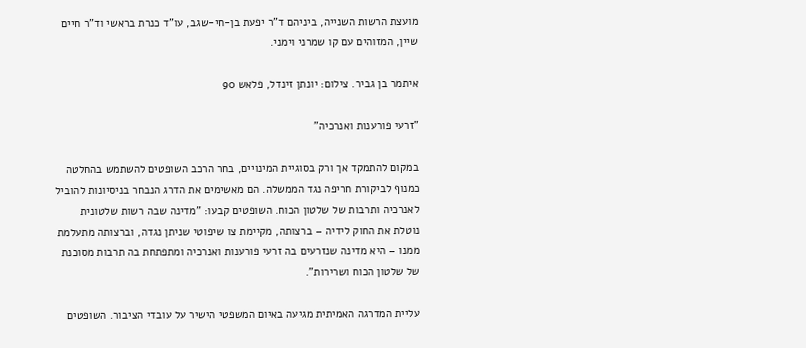מועצת הרשות השנייה, ביניהם ד"ר יפעת בן-חי-שגב, עו"ד כנרת בראשי וד"ר חיים שיין, המזוהים עם קו שמרני וימני.

איתמר בן גביר. צילום: יונתן זינדל, פלאש 90

"זרעי פורענות ואנרכיה"

במקום להתמקד אך ורק בסוגיית המינויים, בחר הרכב השופטים להשתמש בהחלטה כמנוף לביקורת חריפה נגד הממשלה. הם מאשימים את הדרג הנבחר בניסיונות להוביל לאנרכיה ותרבות של שלטון הכוח. השופטים קבעו: "מדינה שבה רשות שלטונית נוטלת את החוק לידיה – ברצותה, מקיימת צו שיפוטי שניתן נגדה, וברצותה מתעלמת ממנו – היא מדינה שנזרעים בה זרעי פורענות ואנרכיה ומתפתחת בה תרבות מסוכנת של שלטון הכוח ושרירות".

עליית המדרגה האמיתית מגיעה באיום המשפטי הישיר על עובדי הציבור. השופטים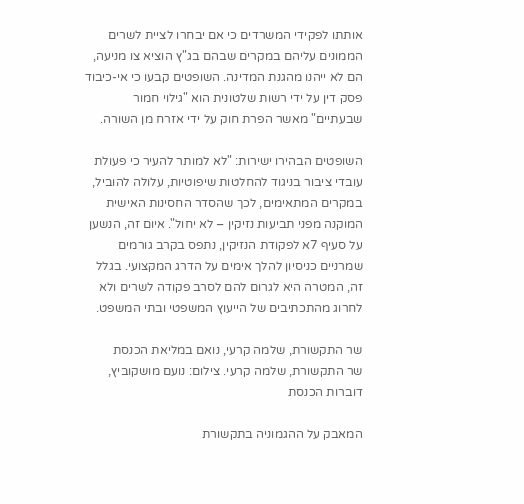אותתו לפקידי המשרדים כי אם יבחרו לציית לשרים הממונים עליהם במקרים שבהם בג"ץ הוציא צו מניעה, הם לא ייהנו מהגנת המדינה. השופטים קבעו כי אי-כיבוד פסק דין על ידי רשות שלטונית הוא "גילוי חמור שבעתיים" מאשר הפרת חוק על ידי אזרח מן השורה.

השופטים הבהירו ישירות: "לא למותר להעיר כי פעולת עובדי ציבור בניגוד להחלטות שיפוטיות, עלולה להוביל, במקרים המתאימים, לכך שהסדר החסינות האישית המוקנה מפני תביעות נזיקין – לא יחול". איום זה, הנשען על סעיף 7א לפקודת הנזיקין, נתפס בקרב גורמים שמרניים כניסיון להלך אימים על הדרג המקצועי. בגלל זה, המטרה היא לגרום להם לסרב פקודה לשרים ולא לחרוג מהתכתיבים של הייעוץ המשפטי ובתי המשפט.

שר התקשורת, שלמה קרעי, נואם במליאת הכנסת
שר התקשורת, שלמה קרעי. צילום: נועם מושקוביץ, דוברות הכנסת

המאבק על ההגמוניה בתקשורת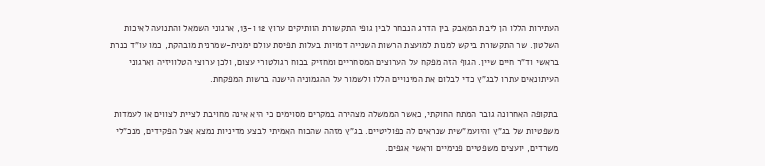העתירות הללו הן ליבת המאבק בין הדרג הנבחר לבין גופי התקשורת הוותיקים ערוץ 12 ו-13, ארגוני השמאל והתנועה לאיכות השלטון. שר התקשורת ביקש למנות למועצת הרשות השנייה דמויות בעלות תפיסת עולם ימנית-שמרנית מובהקת, כמו עו"ד כנרת בראשי וד"ר חיים שיין. הגוף הזה מפקח על הערוצים המסחריים ומחזיק בכוח רגולטורי עצום, ולכן ערוצי הטלוויזיה וארגוני העיתונאים עתרו לבג"ץ כדי לבלום את המינויים הללו ולשמור על ההגמוניה הישנה ברשות המפקחת.

בתקופה האחרונה גובר המתח החוקתי, כאשר הממשלה מצהירה במקרים מסוימים כי היא אינה מחויבת לציית לצווים או לעמדות משפטיות של בג"ץ והיועמ"שית שנראים לה כפוליטיים. בג"ץ מזהה שהכוח האמיתי לבצע מדיניות נמצא אצל הפקידים, מנכ"לי משרדים, יועצים משפטיים פנימיים וראשי אגפים.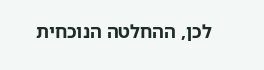לכן, ההחלטה הנוכחית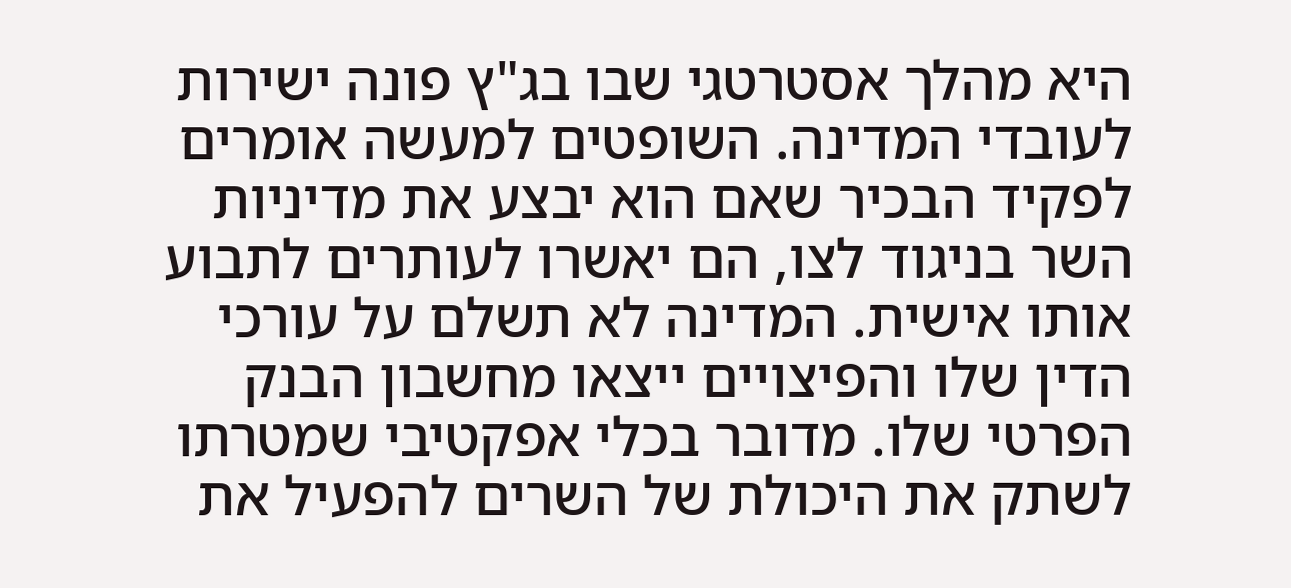היא מהלך אסטרטגי שבו בג"ץ פונה ישירות לעובדי המדינה. השופטים למעשה אומרים לפקיד הבכיר שאם הוא יבצע את מדיניות השר בניגוד לצו, הם יאשרו לעותרים לתבוע אותו אישית. המדינה לא תשלם על עורכי הדין שלו והפיצויים ייצאו מחשבון הבנק הפרטי שלו. מדובר בכלי אפקטיבי שמטרתו לשתק את היכולת של השרים להפעיל את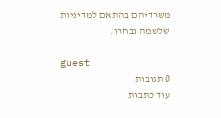משרדיהם בהתאם למדיניות שלשמה נבחרו.

guest
0 תגובות
עוד כתבות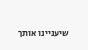שיעניינו אותך